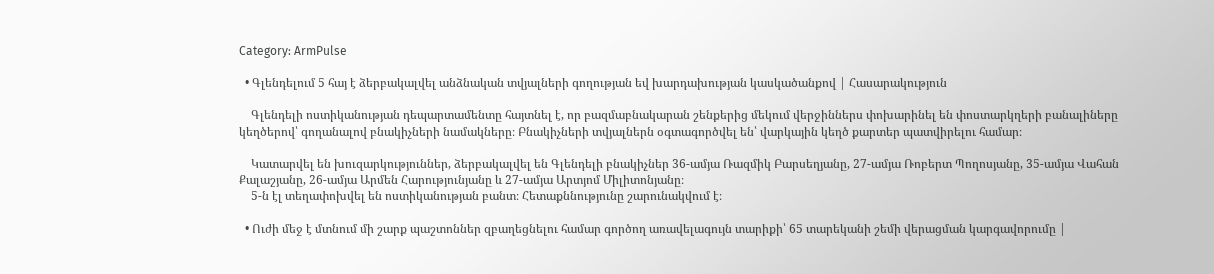Category: ArmPulse

  • Գլենդելում 5 հայ է ձերբակալվել անձնական տվյալների գողության եվ խարդախության կասկածանքով | Հասարակություն

    Գլենդելի ոստիկանության դեպարտամենտը հայտնել է, որ բազմաբնակարան շենքերից մեկում վերջիններս փոխարինել են փոստարկղերի բանալիները կեղծերով՝ գողանալով բնակիչների նամակները։ Բնակիչների տվյալներն օգտագործվել են՝ վարկային կեղծ քարտեր պատվիրելու համար։

    Կատարվել են խուզարկություններ, ձերբակալվել են Գլենդելի բնակիչներ 36-ամյա Ռազմիկ Բարսեղյանը, 27-ամյա Ռոբերտ Պողոսյանը, 35-ամյա Վահան Քալաշյանը, 26-ամյա Արմեն Հարությունյանը և 27-ամյա Արտյոմ Միլիտոնյանը։
    5-ն էլ տեղափոխվել են ոստիկանության բանտ։ Հետաքննությունը շարունակվում է։

  • Ուժի մեջ է մտնում մի շարք պաշտոններ զբաղեցնելու համար գործող առավելագույն տարիքի՝ 65 տարեկանի շեմի վերացման կարգավորումը |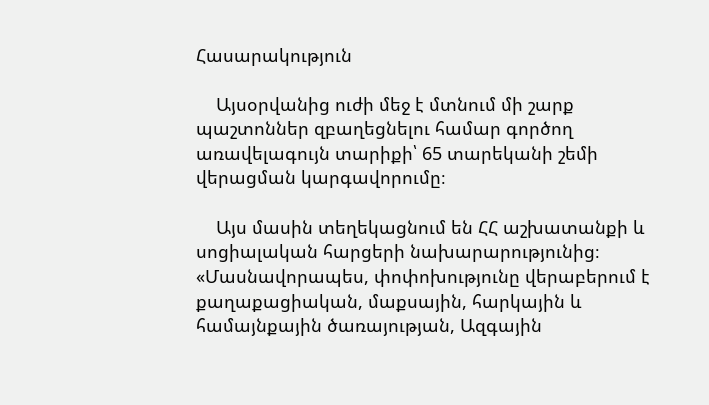Հասարակություն

    Այսօրվանից ուժի մեջ է մտնում մի շարք պաշտոններ զբաղեցնելու համար գործող առավելագույն տարիքի՝ 65 տարեկանի շեմի վերացման կարգավորումը։

    Այս մասին տեղեկացնում են ՀՀ աշխատանքի և սոցիալական հարցերի նախարարությունից։ «Մասնավորապես, փոփոխությունը վերաբերում է քաղաքացիական, մաքսային, հարկային և համայնքային ծառայության, Ազգային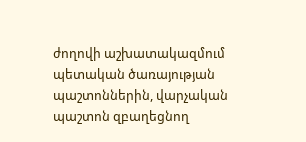ժողովի աշխատակազմում պետական ծառայության պաշտոններին, վարչական պաշտոն զբաղեցնող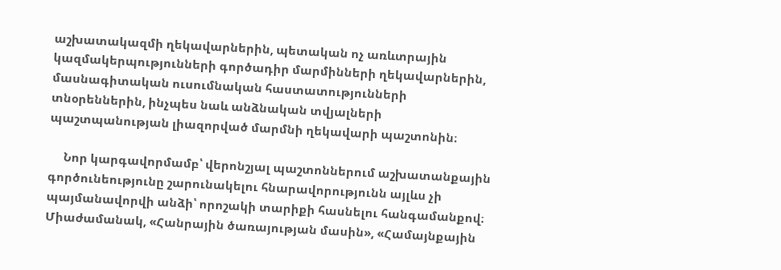աշխատակազմի ղեկավարներին, պետական ոչ առևտրային կազմակերպությունների գործադիր մարմինների ղեկավարներին, մասնագիտական ուսումնական հաստատությունների տնօրեններին, ինչպես նաև անձնական տվյալների պաշտպանության լիազորված մարմնի ղեկավարի պաշտոնին։

     Նոր կարգավորմամբ՝ վերոնշյալ պաշտոններում աշխատանքային գործունեությունը շարունակելու հնարավորությունն այլևս չի պայմանավորվի անձի՝ որոշակի տարիքի հասնելու հանգամանքով։ Միաժամանակ, «Հանրային ծառայության մասին», «Համայնքային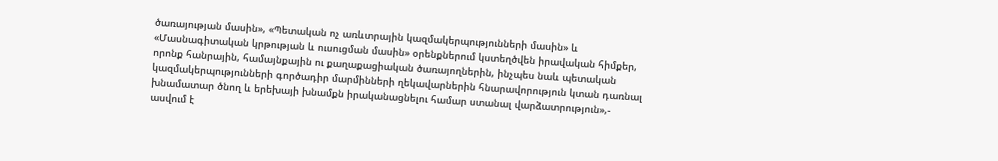ծառայության մասին», «Պետական ոչ առևտրային կազմակերպությունների մասին» և «Մասնագիտական կրթության և ուսուցման մասին» օրենքներում կստեղծվեն իրավական հիմքեր, որոնք հանրային, համայնքային ու քաղաքացիական ծառայողներին, ինչպես նաև պետական կազմակերպությունների գործադիր մարմինների ղեկավարներին հնարավորություն կտան դառնալ խնամատար ծնող և երեխայի խնամքն իրականացնելու համար ստանալ վարձատրություն»,- ասվում է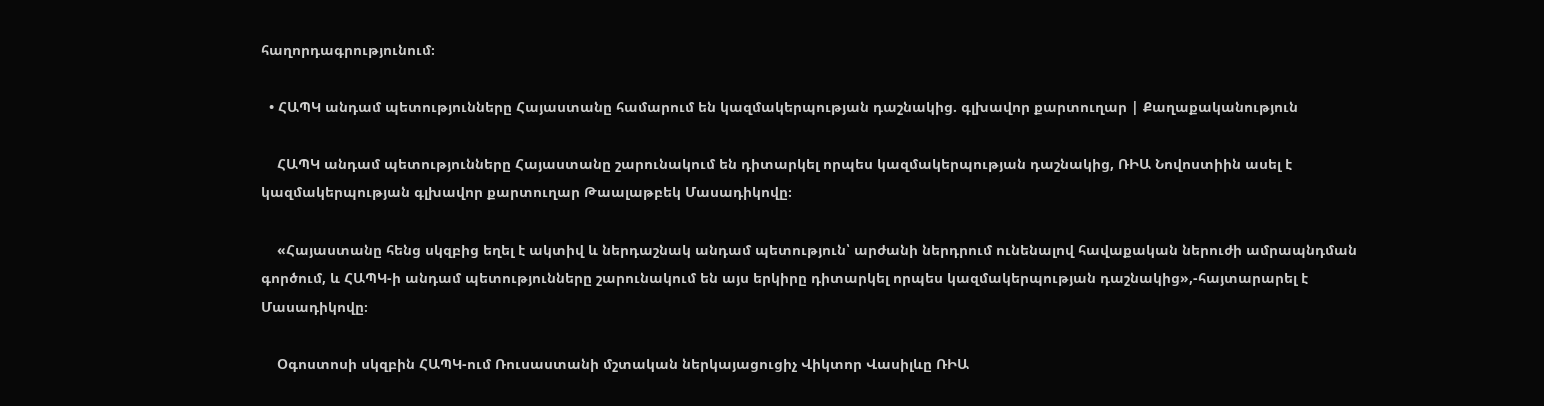հաղորդագրությունում։

  • ՀԱՊԿ անդամ պետությունները Հայաստանը համարում են կազմակերպության դաշնակից. գլխավոր քարտուղար | Քաղաքականություն

    ՀԱՊԿ անդամ պետությունները Հայաստանը շարունակում են դիտարկել որպես կազմակերպության դաշնակից, ՌԻԱ Նովոստիին ասել է կազմակերպության գլխավոր քարտուղար Թաալաթբեկ Մասադիկովը։

    «Հայաստանը հենց սկզբից եղել է ակտիվ և ներդաշնակ անդամ պետություն՝ արժանի ներդրում ունենալով հավաքական ներուժի ամրապնդման գործում, և ՀԱՊԿ-ի անդամ պետությունները շարունակում են այս երկիրը դիտարկել որպես կազմակերպության դաշնակից»,-հայտարարել է Մասադիկովը։

    Օգոստոսի սկզբին ՀԱՊԿ-ում Ռուսաստանի մշտական ներկայացուցիչ Վիկտոր Վասիլևը ՌԻԱ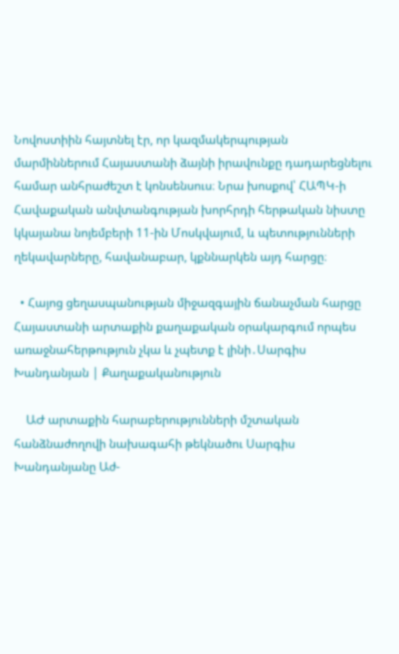Նովոստիին հայտնել էր, որ կազմակերպության մարմիններում Հայաստանի ձայնի իրավունքը դադարեցնելու համար անհրաժեշտ է կոնսենսուս։ Նրա խոսքով՝ ՀԱՊԿ-ի Հավաքական անվտանգության խորհրդի հերթական նիստը կկայանա նոյեմբերի 11-ին Մոսկվայում, և պետությունների ղեկավարները, հավանաբար, կքննարկեն այդ հարցը։

  • Հայոց ցեղասպանության միջազգային ճանաչման հարցը Հայաստանի արտաքին քաղաքական օրակարգում որպես առաջնահերթություն չկա և չպետք է լինի․Սարգիս Խանդանյան | Քաղաքականություն

    ԱԺ արտաքին հարաբերությունների մշտական հանձնաժողովի նախագահի թեկնածու Սարգիս Խանդանյանը Աժ-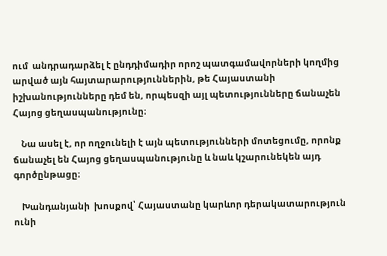ում  անդրադարձել է ընդդիմադիր որոշ պատգամավորների կողմից արված այն հայտարարություններին, թե Հայաստանի իշխանությունները դեմ են, որպեսզի այլ պետությունները ճանաչեն Հայոց ցեղասպանությունը։

    Նա ասել է, որ ողջունելի է այն պետությունների մոտեցումը, որոնք ճանաչել են Հայոց ցեղասպանությունը և նաև կշարունեկեն այդ գործընթացը։

    Խանդանյանի  խոսքով՝ Հայաստանը կարևոր դերակատարություն ունի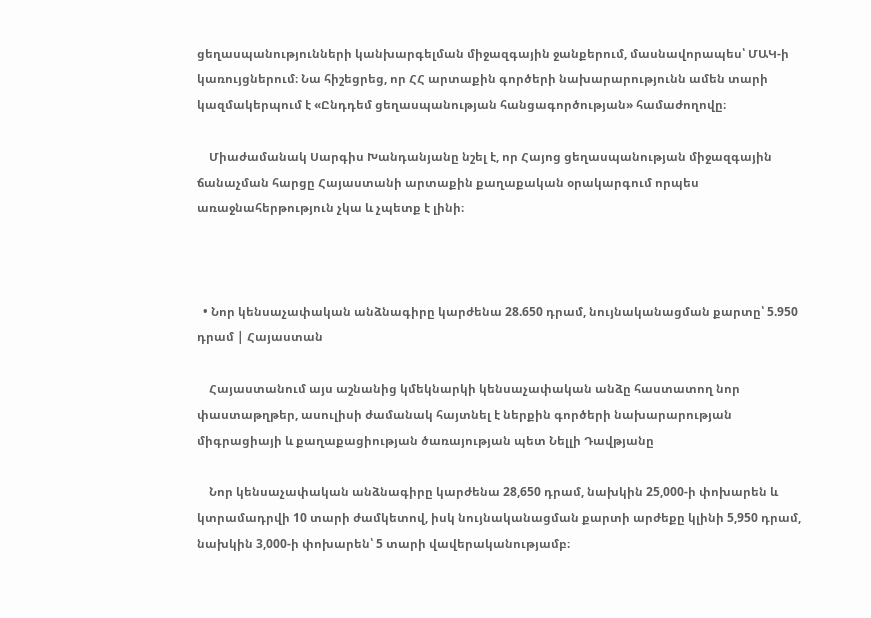ցեղասպանությունների կանխարգելման միջազգային ջանքերում, մասնավորապես՝ ՄԱԿ-ի կառույցներում։ Նա հիշեցրեց, որ ՀՀ արտաքին գործերի նախարարությունն ամեն տարի կազմակերպում է «Ընդդեմ ցեղասպանության հանցագործության» համաժողովը։

    Միաժամանակ Սարգիս Խանդանյանը նշել է, որ Հայոց ցեղասպանության միջազգային ճանաչման հարցը Հայաստանի արտաքին քաղաքական օրակարգում որպես առաջնահերթություն չկա և չպետք է լինի։



  • Նոր կենսաչափական անձնագիրը կարժենա 28.650 դրամ, նույնականացման քարտը՝ 5.950 դրամ | Հայաստան

    Հայաստանում այս աշնանից կմեկնարկի կենսաչափական անձը հաստատող նոր փաստաթղթեր, ասուլիսի ժամանակ հայտնել է ներքին գործերի նախարարության միգրացիայի և քաղաքացիության ծառայության պետ Նելլի Դավթյանը

    Նոր կենսաչափական անձնագիրը կարժենա 28,650 դրամ, նախկին 25,000-ի փոխարեն և կտրամադրվի 10 տարի ժամկետով, իսկ նույնականացման քարտի արժեքը կլինի 5,950 դրամ, նախկին 3,000-ի փոխարեն՝ 5 տարի վավերականությամբ։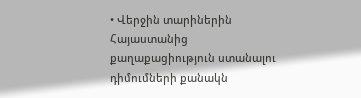• Վերջին տարիներին Հայաստանից քաղաքացիություն ստանալու դիմումների քանակն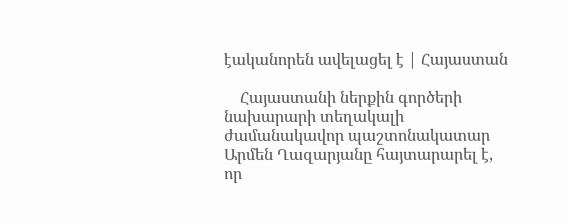էականորեն ավելացել է | Հայաստան

    Հայաստանի ներքին գործերի նախարարի տեղակալի ժամանակավոր պաշտոնակատար Արմեն Ղազարյանը հայտարարել է, որ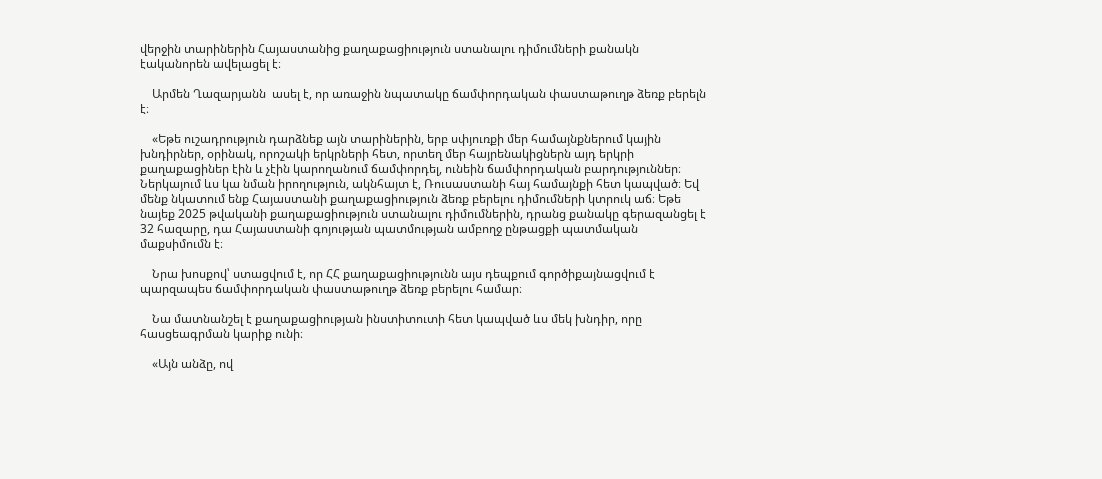վերջին տարիներին Հայաստանից քաղաքացիություն ստանալու դիմումների քանակն էականորեն ավելացել է։

    Արմեն Ղազարյանն  ասել է, որ առաջին նպատակը ճամփորդական փաստաթուղթ ձեռք բերելն է։

    «Եթե ուշադրություն դարձնեք այն տարիներին, երբ սփյուռքի մեր համայնքներում կային խնդիրներ, օրինակ, որոշակի երկրների հետ, որտեղ մեր հայրենակիցներն այդ երկրի քաղաքացիներ էին և չէին կարողանում ճամփորդել, ունեին ճամփորդական բարդություններ։ Ներկայում ևս կա նման իրողություն, ակնհայտ է, Ռուսաստանի հայ համայնքի հետ կապված։ Եվ մենք նկատում ենք Հայաստանի քաղաքացիություն ձեռք բերելու դիմումների կտրուկ աճ։ Եթե նայեք 2025 թվականի քաղաքացիություն ստանալու դիմումներին, դրանց քանակը գերազանցել է 32 հազարը, դա Հայաստանի գոյության պատմության ամբողջ ընթացքի պատմական մաքսիմումն է։

    Նրա խոսքով՝ ստացվում է, որ ՀՀ քաղաքացիությունն այս դեպքում գործիքայնացվում է պարզապես ճամփորդական փաստաթուղթ ձեռք բերելու համար։

    Նա մատնանշել է քաղաքացիության ինստիտուտի հետ կապված ևս մեկ խնդիր, որը հասցեագրման կարիք ունի։

    «Այն անձը, ով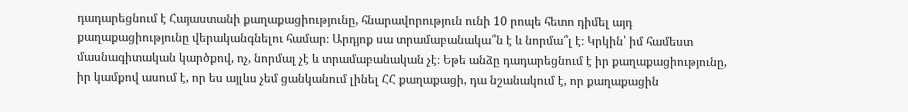դադարեցնում է Հայաստանի քաղաքացիությունը, հնարավորություն ունի 10 րոպե հետո դիմել այդ քաղաքացիությունը վերականգնելու համար։ Արդյոք սա տրամաբանակա՞ն է և նորմա՞լ է։ Կրկին՝ իմ համեստ մասնագիտական կարծքով, ոչ, նորմալ չէ և տրամաբանական չէ։ Եթե անձը դադարեցնում է իր քաղաքացիությունը, իր կամքով ասում է, որ ես այլևս չեմ ցանկանում լինել ՀՀ քաղաքացի, դա նշանակում է, որ քաղաքացին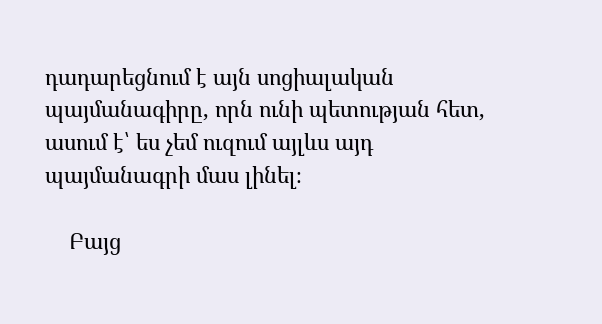դադարեցնում է այն սոցիալական պայմանագիրը, որն ունի պետության հետ, ասում է՝ ես չեմ ուզում այլևս այդ պայմանագրի մաս լինել։

    Բայց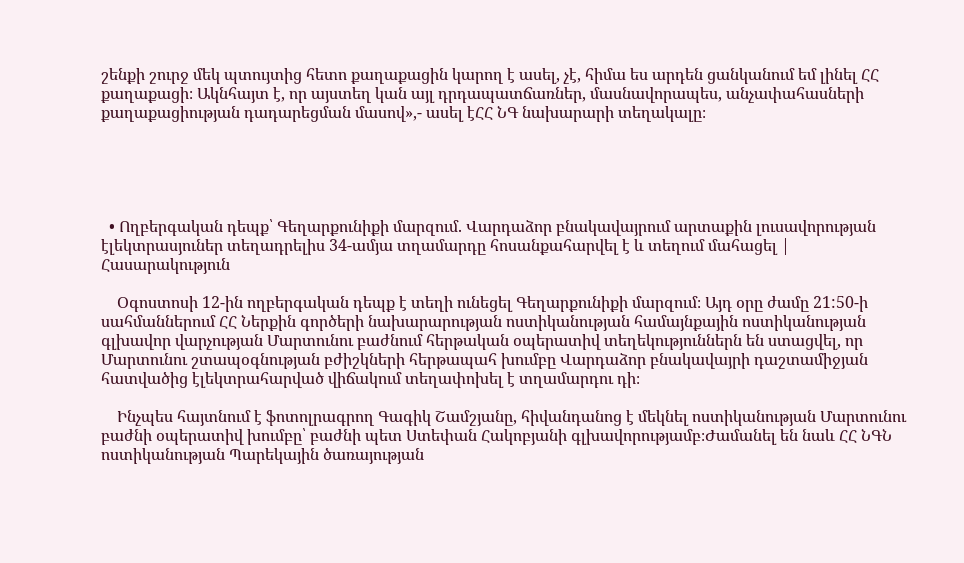շենքի շուրջ մեկ պտույտից հետո քաղաքացին կարող է ասել, չէ, հիմա ես արդեն ցանկանում եմ լինել ՀՀ քաղաքացի։ Ակնհայտ է, որ այստեղ կան այլ դրդապատճառներ, մասնավորապես, անչափահասների քաղաքացիության դադարեցման մասով»,- ասել էՀՀ ՆԳ նախարարի տեղակալը։





  • Ողբերգական դեպք՝ Գեղարքունիքի մարզում. Վարդաձոր բնակավայրում արտաքին լուսավորության էլեկտրասյուներ տեղադրելիս 34-ամյա տղամարդը հոսանքահարվել է և տեղում մահացել | Հասարակություն

    Օգոստոսի 12-ին ողբերգական դեպք է տեղի ունեցել Գեղարքունիքի մարզում։ Այդ օրը ժամը 21:50-ի սահմաններում ՀՀ Ներքին գործերի նախարարության ոստիկանության համայնքային ոստիկանության գլխավոր վարչության Մարտունու բաժնում հերթական օպերատիվ տեղեկություններն են ստացվել, որ Մարտունու շտապօգնության բժիշկների հերթապահ խումբը Վարդաձոր բնակավայրի դաշտամիջյան հատվածից էլեկտրահարված վիճակում տեղափոխել է տղամարդու դի։

    Ինչպես հայտնում է ֆոտոլրագրող Գագիկ Շամշյանը, հիվանդանոց է մեկնել ոստիկանության Մարտունու բաժնի օպերատիվ խումբը՝ բաժնի պետ Ստեփան Հակոբյանի գլխավորությամբ։Ժամանել են նաև ՀՀ ՆԳՆ ոստիկանության Պարեկային ծառայության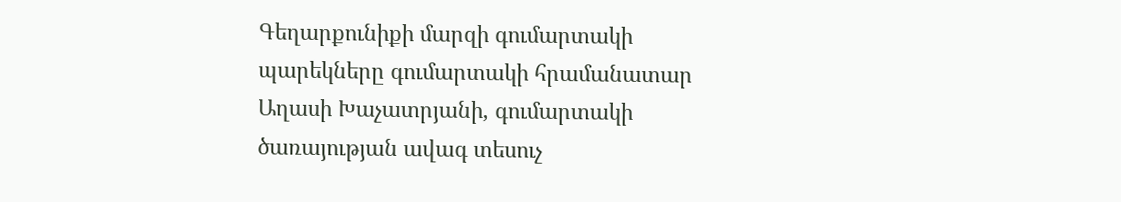Գեղարքունիքի մարզի գումարտակի պարեկները գումարտակի հրամանատար Աղասի Խաչատրյանի, գումարտակի ծառայության ավագ տեսուչ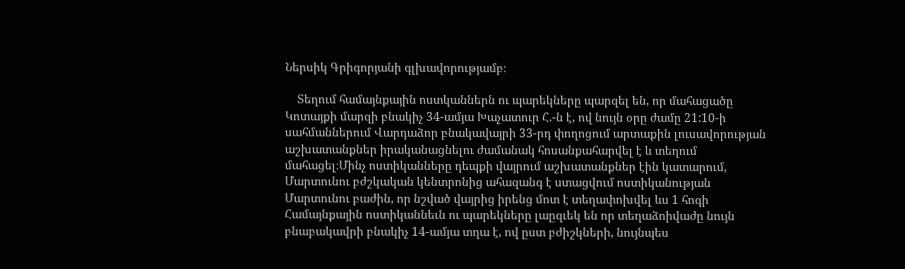Ներսիկ Գրիգորյանի գլխավորությամբ։

    Տեղում համայնքային ոստկաններն ու պարեկները պարզել են, որ մահացածը Կոտայքի մարզի բնակիչ 34-ամյա Խաչատուր Հ.-ն է, ով նույն օրը ժամը 21:10-ի սահմաններում Վարդաձոր բնակավայրի 33-րդ փողոցում արտաքին լուսավորության աշխատանքներ իրականացնելու ժամանակ հոսանքահարվել է և տեղում մահացել։Մինչ ոստիկանները դեպքի վայրում աշխատանքներ էին կատարում, Մարտունու բժշկական կենտրոնից ահազանգ է ստացվում ոստիկանության Մարտունու բաժին, որ նշված վայրից իրենց մոտ է տեղափոխվել ևս 1 հոգի Համայնքային ոստիկաննեւն ու պարեկները լաըզւեկ են որ տեղաձոիվաժը նույն բնաբակավրի բնակիչ 14-ամյա տղա է, ով ըստ բժիշկների, նույնպես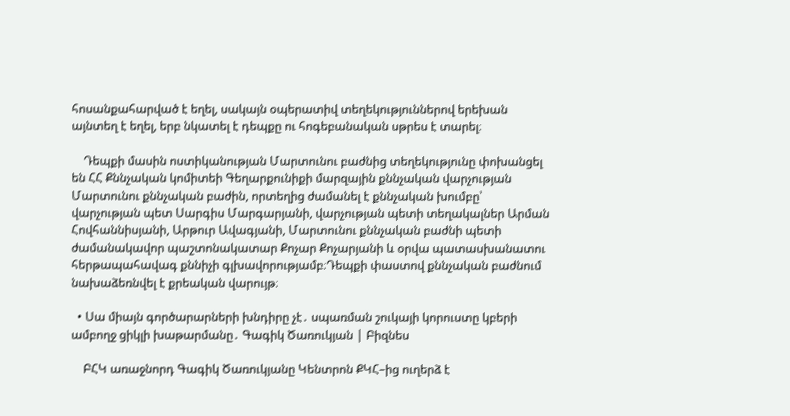հոսանքահարված է եղել, սակայն օպերատիվ տեղեկություններով երեխան այնտեղ է եղել, երբ նկատել է դեպքը ու հոգեբանական սթրես է տարել։

    Դեպքի մասին ոստիկանության Մարտունու բաժնից տեղեկությունը փոխանցել են ՀՀ Քննչական կոմիտեի Գեղարքունիքի մարզային քննչական վարչության Մարտունու քննչական բաժին, որտեղից ժամանել է քննչական խումբը՝ վարչության պետ Սարգիս Մարգարյանի, վարչության պետի տեղակալներ Արման Հովհաննիսյանի, Արթուր Ավագյանի, Մարտունու քննչական բաժնի պետի ժամանակավոր պաշտոնակատար Քոչար Քոչարյանի և օրվա պատասխանատու հերթապահավագ քննիչի գլխավորությամբ։Դեպքի փաստով քննչական բաժնում նախաձեռնվել է քրեական վարույթ։

  • Սա միայն գործարարների խնդիրը չէ․ սպառման շուկայի կորուստը կբերի ամբողջ ցիկլի խաթարմանը․ Գագիկ Ծառուկյան | Բիզնես

    ԲՀԿ առաջնորդ Գագիկ Ծառուկյանը Կենտրոն ՔԿՀ–ից ուղերձ է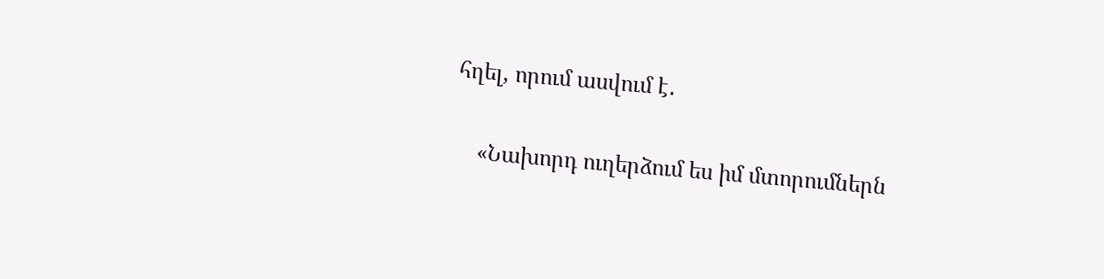հղել, որում ասվում է․

    «Նախորդ ուղերձում ես իմ մտորումներն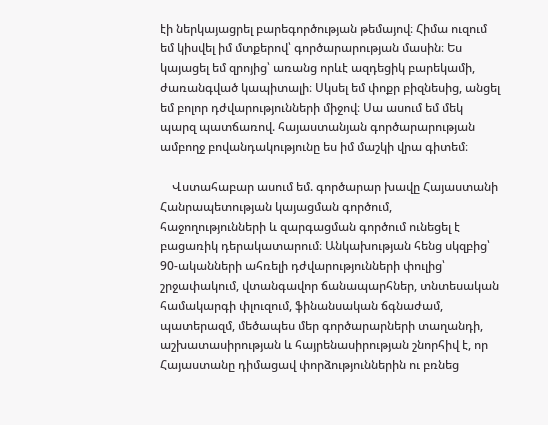էի ներկայացրել բարեգործության թեմայով։ Հիմա ուզում եմ կիսվել իմ մտքերով՝ գործարարության մասին։ Ես կայացել եմ զրոյից՝ առանց որևէ ազդեցիկ բարեկամի, ժառանգված կապիտալի։ Սկսել եմ փոքր բիզնեսից, անցել եմ բոլոր դժվարությունների միջով։ Սա ասում եմ մեկ պարզ պատճառով. հայաստանյան գործարարության ամբողջ բովանդակությունը ես իմ մաշկի վրա գիտեմ։

    Վստահաբար ասում եմ. գործարար խավը Հայաստանի Հանրապետության կայացման գործում, հաջողությունների և զարգացման գործում ունեցել է բացառիկ դերակատարում։ Անկախության հենց սկզբից՝ 90-ականների ահռելի դժվարությունների փուլից՝ շրջափակում, վտանգավոր ճանապարհներ, տնտեսական համակարգի փլուզում, ֆինանսական ճգնաժամ, պատերազմ, մեծապես մեր գործարարների տաղանդի, աշխատասիրության և հայրենասիրության շնորհիվ է, որ Հայաստանը դիմացավ փորձություններին ու բռնեց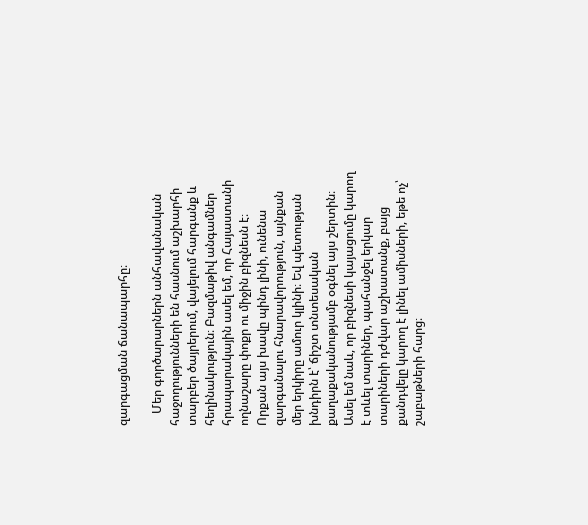զարգացման ճանապարհը։

    Մեր գործարարներն անհավանական հաջողությունների են հասնում աշխարհի տարբեր ծայրերում, վայելում հարգանք և հեղինակություն։ Բազմաթիվ անգամներ հրապարակային ասել եմ, որ Հայաստանի ողնաշարը փոքր ու միջին բիզնեսն է։ Որքան այս խավը պինդ լինի, ունենա զարգանալու հնարավորություն, այնքան մեր երկիրը ամուր կլինի։ Եվ պետության խնդիրն է՝ ճիշտ տնտեսական քաղաքականությամբ օգնել այս շերտին։ Ասել եմ նաև, որ բիզնեսի կայացումը կարող է տևել տարիներ, պահանջել երկար տարիների դժվար աշխատանք, բայց քանդվելը կարող է լինել ամիսների, եթե ոչ՝ շաբաթների հարց։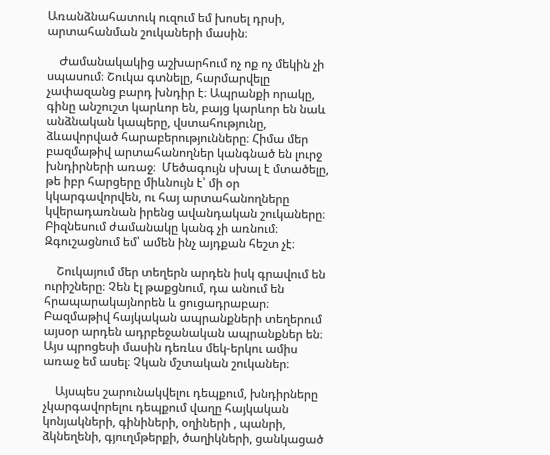Առանձնահատուկ ուզում եմ խոսել դրսի, արտահանման շուկաների մասին։

    Ժամանակակից աշխարհում ոչ ոք ոչ մեկին չի սպասում։ Շուկա գտնելը, հարմարվելը չափազանց բարդ խնդիր է։ Ապրանքի որակը, գինը անշուշտ կարևոր են, բայց կարևոր են նաև անձնական կապերը, վստահությունը, ձևավորված հարաբերությունները։ Հիմա մեր բազմաթիվ արտահանողներ կանգնած են լուրջ խնդիրների առաջ։  Մեծագույն սխալ է մտածելը, թե իբր հարցերը միևնույն է՝ մի օր կկարգավորվեն, ու հայ արտահանողները կվերադառնան իրենց ավանդական շուկաները։ Բիզնեսում ժամանակը կանգ չի առնում։ Զգուշացնում եմ՝ ամեն ինչ այդքան հեշտ չէ։

    Շուկայում մեր տեղերն արդեն իսկ գրավում են ուրիշները։ Չեն էլ թաքցնում, դա անում են հրապարակայնորեն և ցուցադրաբար։ Բազմաթիվ հայկական ապրանքների տեղերում այսօր արդեն ադրբեջանական ապրանքներ են։ Այս պրոցեսի մասին դեռևս մեկ-երկու ամիս առաջ եմ ասել։ Չկան մշտական շուկաներ։

    Այսպես շարունակվելու դեպքում, խնդիրները չկարգավորելու դեպքում վաղը հայկական կոնյակների, գինիների, օղիների , պանրի, ձկնեղենի, գյուղմթերքի, ծաղիկների, ցանկացած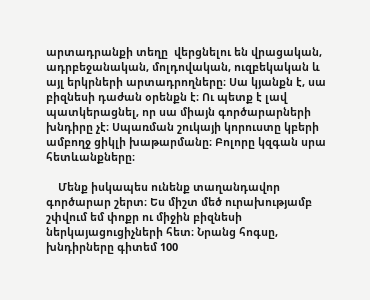արտադրանքի տեղը  վերցնելու են վրացական, ադրբեջանական, մոլդովական, ուզբեկական և այլ երկրների արտադրողները։ Սա կյանքն է, սա բիզնեսի դաժան օրենքն է։ Ու պետք է լավ պատկերացնել, որ սա միայն գործարարների խնդիրը չէ։ Սպառման շուկայի կորուստը կբերի ամբողջ ցիկլի խաթարմանը։ Բոլորը կզգան սրա հետևանքները։

    Մենք իսկապես ունենք տաղանդավոր գործարար շերտ։ Ես միշտ մեծ ուրախությամբ շփվում եմ փոքր ու միջին բիզնեսի ներկայացուցիչների հետ։ Նրանց հոգսը, խնդիրները գիտեմ 100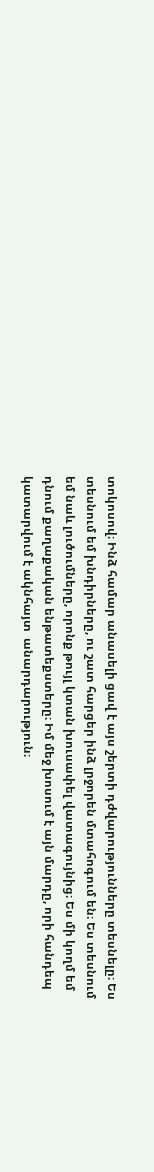տոկոսով։ Ինձ համար անասելի ցավ է այս շերտի դժվարությունները տեսնելը։ Ես տեսնում եմ խնդիրները, ու շատ հարցեր ինձ լրջորեն մտահոգում են։ Ես տեսնում եմ նաև լուծումները, որոնք թույլ կտան խուսափել վատագույնից։ Ես մի կողմ եմ դնում քաղաքական ենթատեքստերը։ Իմ մեջ խոսում է այն մարդը, որի հանդեպ կատարվում է ակնհայտ  անարդարություն։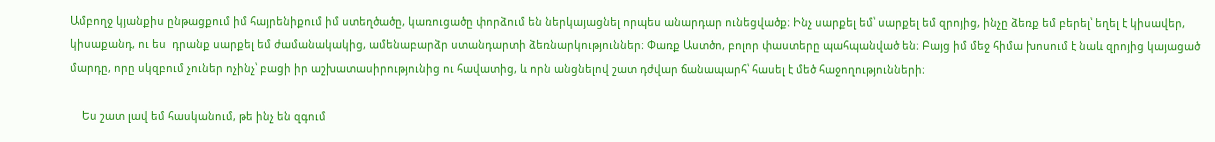Ամբողջ կյանքիս ընթացքում իմ հայրենիքում իմ ստեղծածը, կառուցածը փորձում են ներկայացնել որպես անարդար ունեցվածք։ Ինչ սարքել եմ՝ սարքել եմ զրոյից, ինչը ձեռք եմ բերել՝ եղել է կիսավեր, կիսաքանդ, ու ես  դրանք սարքել եմ ժամանակակից, ամենաբարձր ստանդարտի ձեռնարկություններ։ Փառք Աստծո, բոլոր փաստերը պահպանված են։ Բայց իմ մեջ հիմա խոսում է նաև զրոյից կայացած մարդը, որը սկզբում չուներ ոչինչ՝ բացի իր աշխատասիրությունից ու հավատից, և որն անցնելով շատ դժվար ճանապարհ՝ հասել է մեծ հաջողությունների։

    Ես շատ լավ եմ հասկանում, թե ինչ են զգում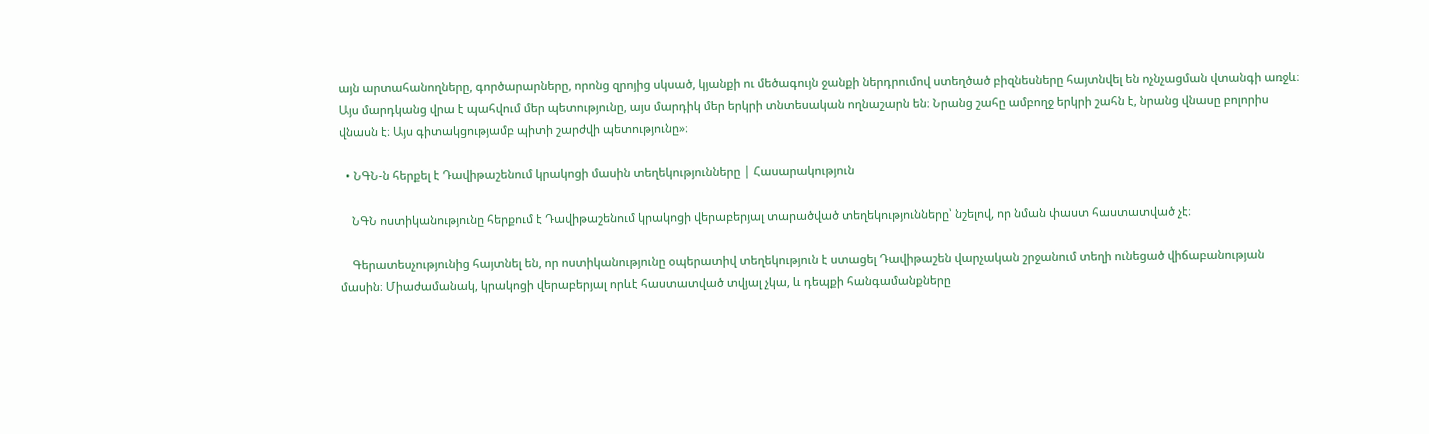այն արտահանողները, գործարարները, որոնց զրոյից սկսած, կյանքի ու մեծագույն ջանքի ներդրումով ստեղծած բիզնեսները հայտնվել են ոչնչացման վտանգի առջև։ Այս մարդկանց վրա է պահվում մեր պետությունը, այս մարդիկ մեր երկրի տնտեսական ողնաշարն են։ Նրանց շահը ամբողջ երկրի շահն է, նրանց վնասը բոլորիս վնասն է։ Այս գիտակցությամբ պիտի շարժվի պետությունը»։

  • ՆԳՆ-ն հերքել է Դավիթաշենում կրակոցի մասին տեղեկությունները | Հասարակություն

    ՆԳՆ ոստիկանությունը հերքում է Դավիթաշենում կրակոցի վերաբերյալ տարածված տեղեկությունները՝ նշելով, որ նման փաստ հաստատված չէ։

    Գերատեսչությունից հայտնել են, որ ոստիկանությունը օպերատիվ տեղեկություն է ստացել Դավիթաշեն վարչական շրջանում տեղի ունեցած վիճաբանության մասին։ Միաժամանակ, կրակոցի վերաբերյալ որևէ հաստատված տվյալ չկա, և դեպքի հանգամանքները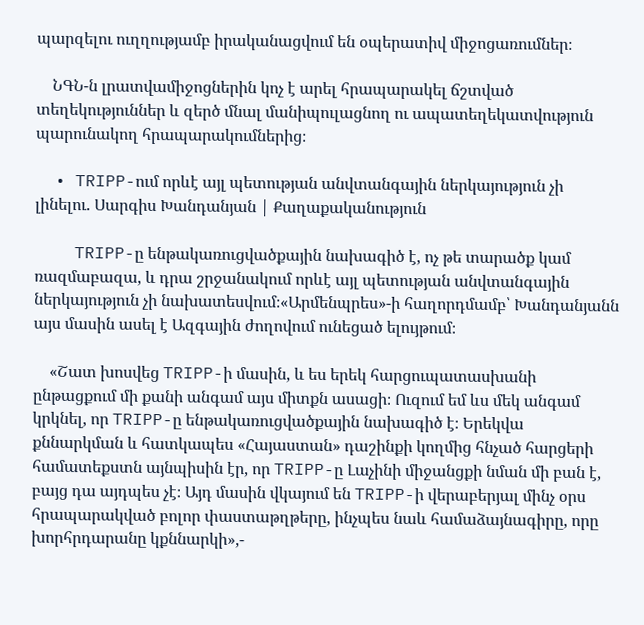պարզելու ուղղությամբ իրականացվում են օպերատիվ միջոցառումներ։

    ՆԳՆ-ն լրատվամիջոցներին կոչ է արել հրապարակել ճշտված տեղեկություններ և զերծ մնալ մանիպուլացնող ու ապատեղեկատվություն պարունակող հրապարակումներից։

  • TRIPP-ում որևէ այլ պետության անվտանգային ներկայություն չի լինելու. Սարգիս Խանդանյան | Քաղաքականություն

    TRIPP-ը ենթակառուցվածքային նախագիծ է, ոչ թե տարածք կամ ռազմաբազա, և դրա շրջանակում որևէ այլ պետության անվտանգային ներկայություն չի նախատեսվում։«Արմենպրես»-ի հաղորդմամբ՝ Խանդանյանն այս մասին ասել է Ազգային ժողովում ունեցած ելույթում։

    «Շատ խոսվեց TRIPP-ի մասին, և ես երեկ հարցուպատասխանի ընթացքում մի քանի անգամ այս միտքն ասացի։ Ուզում եմ ևս մեկ անգամ կրկնել, որ TRIPP-ը ենթակառուցվածքային նախագիծ է։ Երեկվա քննարկման և հատկապես «Հայաստան» դաշինքի կողմից հնչած հարցերի համատեքստն այնպիսին էր, որ TRIPP-ը Լաչինի միջանցքի նման մի բան է, բայց դա այդպես չէ։ Այդ մասին վկայում են TRIPP-ի վերաբերյալ մինչ օրս հրապարակված բոլոր փաստաթղթերը, ինչպես նաև համաձայնագիրը, որը խորհրդարանը կքննարկի»,-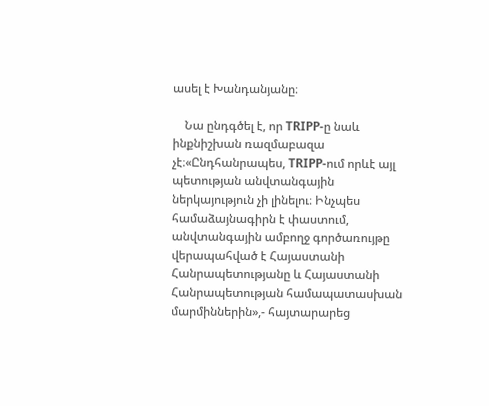ասել է Խանդանյանը։

    Նա ընդգծել է, որ TRIPP-ը նաև ինքնիշխան ռազմաբազա չէ։«Ընդհանրապես, TRIPP-ում որևէ այլ պետության անվտանգային ներկայություն չի լինելու։ Ինչպես համաձայնագիրն է փաստում, անվտանգային ամբողջ գործառույթը վերապահված է Հայաստանի Հանրապետությանը և Հայաստանի Հանրապետության համապատասխան մարմիններին»,- հայտարարեց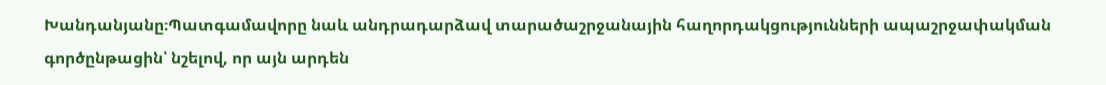Խանդանյանը։Պատգամավորը նաև անդրադարձավ տարածաշրջանային հաղորդակցությունների ապաշրջափակման գործընթացին՝ նշելով, որ այն արդեն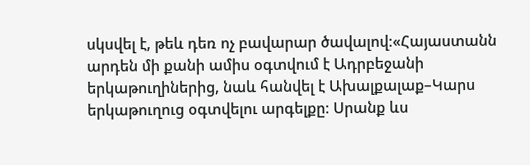սկսվել է, թեև դեռ ոչ բավարար ծավալով։«Հայաստանն արդեն մի քանի ամիս օգտվում է Ադրբեջանի երկաթուղիներից, նաև հանվել է Ախալքալաք–Կարս երկաթուղուց օգտվելու արգելքը։ Սրանք ևս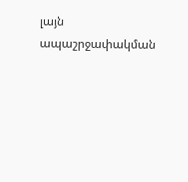լայն ապաշրջափակման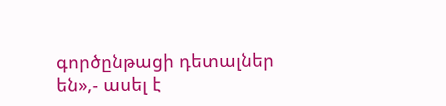գործընթացի դետալներ են»,- ասել է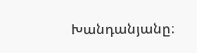Խանդանյանը։